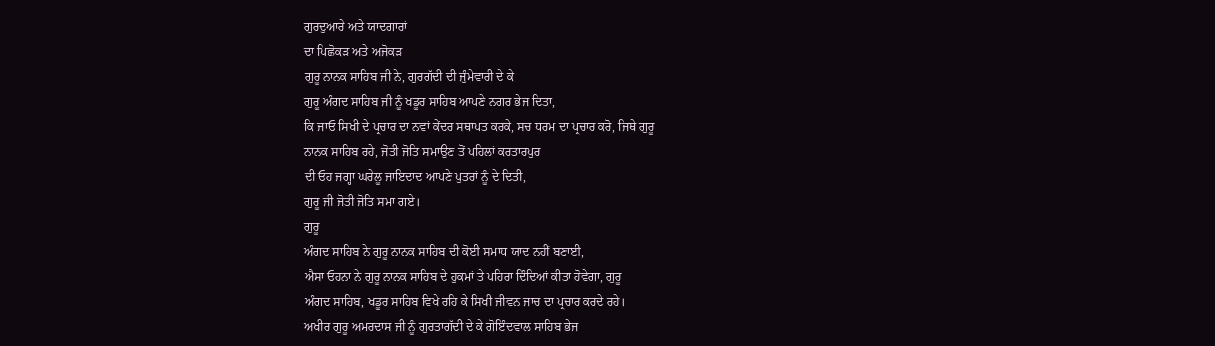ਗੁਰਦੁਆਰੇ ਅਤੇ ਯਾਦਗਾਰਾਂ
ਦਾ ਪਿਛੋਕੜ ਅਤੇ ਅਜੋਕੜ
ਗੁਰੂ ਨਾਨਕ ਸਾਹਿਬ ਜੀ ਨੇ, ਗੁਰਗੱਦੀ ਦੀ ਜੁੰਮੇਵਾਰੀ ਦੇ ਕੇ
ਗੁਰੂ ਅੰਗਦ ਸਾਹਿਬ ਜੀ ਨੂੰ ਖਡੂਰ ਸਾਹਿਬ ਆਪਣੇ ਨਗਰ ਭੇਜ ਦਿਤਾ,
ਕਿ ਜਾਓ ਸਿਖੀ ਦੇ ਪ੍ਰਚਾਰ ਦਾ ਨਵਾਂ ਕੇਂਦਰ ਸਥਾਪਤ ਕਰਕੇ, ਸਚ ਧਰਮ ਦਾ ਪ੍ਰਚਾਰ ਕਰੋ, ਜਿਥੇ ਗੁਰੂ
ਨਾਨਕ ਸਾਹਿਬ ਰਹੇ, ਜੋਤੀ ਜੋਤਿ ਸਮਾਉਣ ਤੋਂ ਪਹਿਲਾਂ ਕਰਤਾਰਪੁਰ
ਦੀ ਓਹ ਜਗ੍ਹਾ ਘਰੇਲੂ ਜਾਇਦਾਦ ਆਪਣੇ ਪੁਤਰਾਂ ਨੂੰ ਦੇ ਦਿਤੀ,
ਗੁਰੂ ਜੀ ਜੋਤੀ ਜੋਤਿ ਸਮਾ ਗਏ।
ਗੁਰੂ
ਅੰਗਦ ਸਾਹਿਬ ਨੇ ਗੁਰੂ ਨਾਨਕ ਸਾਹਿਬ ਦੀ ਕੋਈ ਸਮਾਧ ਯਾਦ ਨਹੀਂ ਬਣਾਈ,
ਐਸਾ ਓਹਨਾ ਨੇ ਗੁਰੂ ਨਾਨਕ ਸਾਹਿਬ ਦੇ ਹੁਕਮਾਂ ਤੇ ਪਹਿਰਾ ਦਿੰਦਿਆਂ ਕੀਤਾ ਹੋਵੇਗਾ, ਗੁਰੂ
ਅੰਗਦ ਸਾਹਿਬ, ਖਡੂਰ ਸਾਹਿਬ ਵਿਖੇ ਰਹਿ ਕੇ ਸਿਖੀ ਜੀਵਨ ਜਾਚ ਦਾ ਪ੍ਰਚਾਰ ਕਰਦੇ ਰਹੇ।
ਅਖੀਰ ਗੁਰੂ ਅਮਰਦਾਸ ਜੀ ਨੂੰ ਗੁਰਤਾਗੱਦੀ ਦੇ ਕੇ ਗੋਇੰਦਵਾਲ ਸਾਹਿਬ ਭੇਜ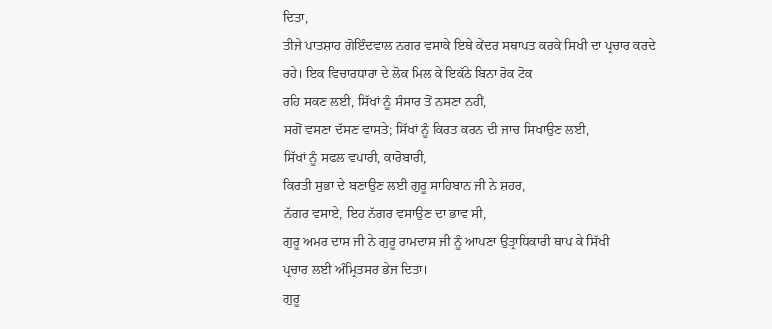ਦਿਤਾ,
ਤੀਜੇ ਪਾਤਸ਼ਾਹ ਗੋਇੰਦਵਾਲ ਨਗਰ ਵਸਾਕੇ ਇਥੇ ਕੇਂਦਰ ਸਥਾਪਤ ਕਰਕੇ ਸਿਖੀ ਦਾ ਪ੍ਰਚਾਰ ਕਰਦੇ
ਰਹੇ। ਇਕ ਵਿਚਾਰਧਾਰਾ ਦੇ ਲੋਕ ਮਿਲ ਕੇ ਇਕੱਠੇ ਬਿਨਾ ਰੋਕ ਟੋਕ
ਰਹਿ ਸਕਣ ਲਈ, ਸਿੱਖਾਂ ਨੂੰ ਸੰਸਾਰ ਤੋਂ ਨਸਣਾ ਨਹੀਂ,
ਸਗੋਂ ਵਸਣਾ ਦੱਸਣ ਵਾਸਤੇ; ਸਿੱਖਾਂ ਨੂੰ ਕਿਰਤ ਕਰਨ ਦੀ ਜਾਚ ਸਿਖਾਉਣ ਲਈ,
ਸਿੱਖਾਂ ਨੂੰ ਸਫਲ ਵਪਾਰੀ, ਕਾਰੋਬਾਰੀ,
ਕਿਰਤੀ ਸੁਭਾ ਦੇ ਬਣਾਉਣ ਲਈ ਗੁਰੂ ਸਾਹਿਬਾਨ ਜੀ ਨੇ ਸ਼ਹਰ,
ਨੱਗਰ ਵਸਾਏ, ਇਹ ਨੱਗਰ ਵਸਾਉਣ ਦਾ ਭਾਵ ਸੀ,
ਗੁਰੂ ਅਮਰ ਦਾਸ ਜੀ ਨੇ ਗੁਰੂ ਰਾਮਦਾਸ ਜੀ ਨੂੰ ਆਪਣਾ ਉਤ੍ਰਾਧਿਕਾਰੀ ਥਾਪ ਕੇ ਸਿੱਖੀ
ਪ੍ਰਚਾਰ ਲਈ ਅੰਮ੍ਰਿਤਸਰ ਭੇਜ ਦਿਤਾ।
ਗੁਰੂ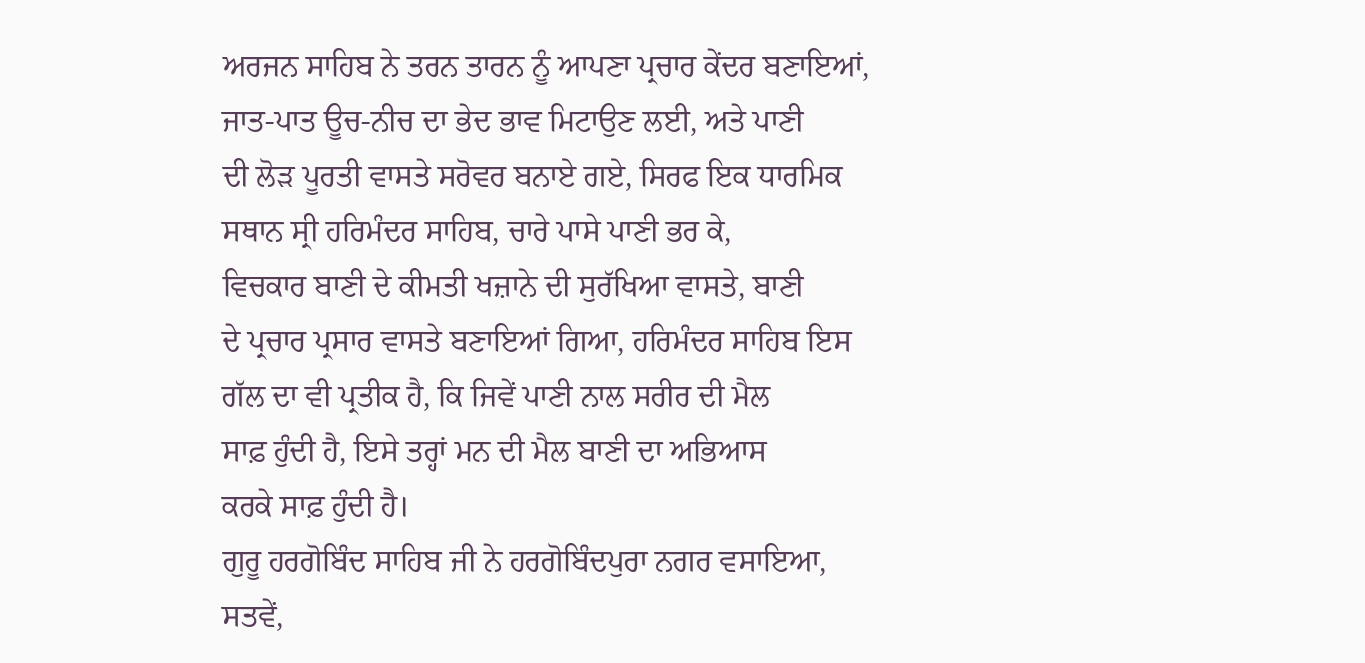ਅਰਜਨ ਸਾਹਿਬ ਨੇ ਤਰਨ ਤਾਰਨ ਨੂੰ ਆਪਣਾ ਪ੍ਰਚਾਰ ਕੇਂਦਰ ਬਣਾਇਆਂ,
ਜਾਤ-ਪਾਤ ਊਚ-ਨੀਚ ਦਾ ਭੇਦ ਭਾਵ ਮਿਟਾਉਣ ਲਈ, ਅਤੇ ਪਾਣੀ
ਦੀ ਲੋੜ ਪੂਰਤੀ ਵਾਸਤੇ ਸਰੋਵਰ ਬਨਾਏ ਗਏ, ਸਿਰਫ ਇਕ ਧਾਰਮਿਕ
ਸਥਾਨ ਸ੍ਰੀ ਹਰਿਮੰਦਰ ਸਾਹਿਬ, ਚਾਰੇ ਪਾਸੇ ਪਾਣੀ ਭਰ ਕੇ,
ਵਿਚਕਾਰ ਬਾਣੀ ਦੇ ਕੀਮਤੀ ਖਜ਼ਾਨੇ ਦੀ ਸੁਰੱਖਿਆ ਵਾਸਤੇ, ਬਾਣੀ
ਦੇ ਪ੍ਰਚਾਰ ਪ੍ਰਸਾਰ ਵਾਸਤੇ ਬਣਾਇਆਂ ਗਿਆ, ਹਰਿਮੰਦਰ ਸਾਹਿਬ ਇਸ
ਗੱਲ ਦਾ ਵੀ ਪ੍ਰਤੀਕ ਹੈ, ਕਿ ਜਿਵੇਂ ਪਾਣੀ ਨਾਲ ਸਰੀਰ ਦੀ ਮੈਲ
ਸਾਫ਼ ਹੁੰਦੀ ਹੈ, ਇਸੇ ਤਰ੍ਹਾਂ ਮਨ ਦੀ ਮੈਲ ਬਾਣੀ ਦਾ ਅਭਿਆਸ
ਕਰਕੇ ਸਾਫ਼ ਹੁੰਦੀ ਹੈ।
ਗੁਰੂ ਹਰਗੋਬਿੰਦ ਸਾਹਿਬ ਜੀ ਨੇ ਹਰਗੋਬਿੰਦਪੁਰਾ ਨਗਰ ਵਸਾਇਆ,
ਸਤਵੇਂ,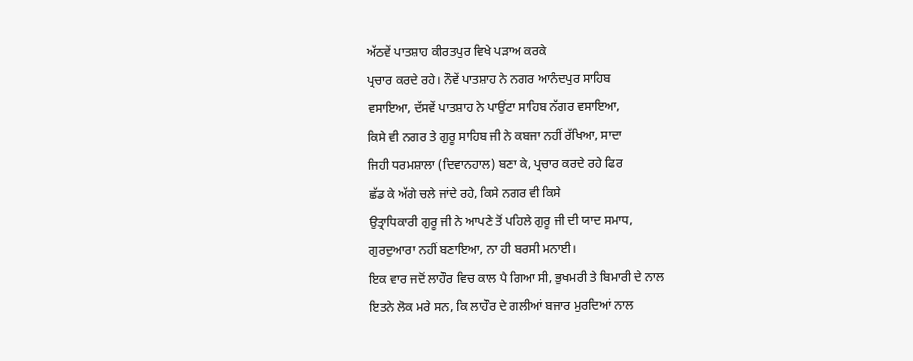ਅੱਠਵੇਂ ਪਾਤਸ਼ਾਹ ਕੀਰਤਪੁਰ ਵਿਖੇ ਪੜਾਅ ਕਰਕੇ
ਪ੍ਰਚਾਰ ਕਰਦੇ ਰਹੇ। ਨੌਵੇਂ ਪਾਤਸ਼ਾਹ ਨੇ ਨਗਰ ਆਨੰਦਪੁਰ ਸਾਹਿਬ
ਵਸਾਇਆ, ਦੱਸਵੇਂ ਪਾਤਸ਼ਾਹ ਨੇ ਪਾਉਂਟਾ ਸਾਹਿਬ ਨੱਗਰ ਵਸਾਇਆ,
ਕਿਸੇ ਵੀ ਨਗਰ ਤੇ ਗੁਰੂ ਸਾਹਿਬ ਜੀ ਨੇ ਕਬਜਾ ਨਹੀਂ ਰੱਖਿਆ, ਸਾਦਾ
ਜਿਹੀ ਧਰਮਸ਼ਾਲਾ (ਦਿਵਾਨਹਾਲ) ਬਣਾ ਕੇ, ਪ੍ਰਚਾਰ ਕਰਦੇ ਰਹੇ ਫਿਰ
ਛੱਡ ਕੇ ਅੱਗੇ ਚਲੇ ਜਾਂਦੇ ਰਹੇ, ਕਿਸੇ ਨਗਰ ਵੀ ਕਿਸੇ
ਉਤ੍ਰਾਧਿਕਾਰੀ ਗੁਰੂ ਜੀ ਨੇ ਆਪਣੇ ਤੋਂ ਪਹਿਲੇ ਗੁਰੂ ਜੀ ਦੀ ਯਾਦ ਸਮਾਧ,
ਗੁਰਦੁਆਰਾ ਨਹੀਂ ਬਣਾਇਆ, ਨਾ ਹੀ ਬਰਸੀ ਮਨਾਈ।
ਇਕ ਵਾਰ ਜਦੋਂ ਲਾਹੌਰ ਵਿਚ ਕਾਲ ਪੈ ਗਿਆ ਸੀ, ਭੁਖਮਰੀ ਤੇ ਬਿਮਾਰੀ ਦੇ ਨਾਲ
ਇਤਨੇ ਲੋਕ ਮਰੇ ਸਨ, ਕਿ ਲਾਹੌਰ ਦੇ ਗਲੀਆਂ ਬਜਾਰ ਮੁਰਦਿਆਂ ਨਾਲ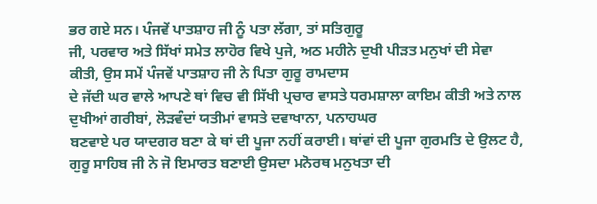ਭਰ ਗਏ ਸਨ। ਪੰਜਵੇਂ ਪਾਤਸ਼ਾਹ ਜੀ ਨੂੰ ਪਤਾ ਲੱਗਾ, ਤਾਂ ਸਤਿਗੁਰੂ
ਜੀ, ਪਰਵਾਰ ਅਤੇ ਸਿੱਖਾਂ ਸਮੇਤ ਲਾਹੋਰ ਵਿਖੇ ਪੁਜੇ, ਅਠ ਮਹੀਨੇ ਦੁਖੀ ਪੀੜਤ ਮਨੁਖਾਂ ਦੀ ਸੇਵਾ
ਕੀਤੀ, ਉਸ ਸਮੇਂ ਪੰਜਵੇਂ ਪਾਤਸ਼ਾਹ ਜੀ ਨੇ ਪਿਤਾ ਗੁਰੂ ਰਾਮਦਾਸ
ਦੇ ਜੱਦੀ ਘਰ ਵਾਲੇ ਆਪਣੇ ਥਾਂ ਵਿਚ ਵੀ ਸਿੱਖੀ ਪ੍ਰਚਾਰ ਵਾਸਤੇ ਧਰਮਸ਼ਾਲਾ ਕਾਇਮ ਕੀਤੀ ਅਤੇ ਨਾਲ
ਦੁਖੀਆਂ ਗਰੀਬਾਂ, ਲੋੜਵੰਦਾਂ ਯਤੀਮਾਂ ਵਾਸਤੇ ਦਵਾਖਾਨਾ, ਪਨਾਹਘਰ
ਬਣਵਾਏ ਪਰ ਯਾਦਗਰ ਬਣਾ ਕੇ ਥਾਂ ਦੀ ਪੂਜਾ ਨਹੀਂ ਕਰਾਈ। ਥਾਂਵਾਂ ਦੀ ਪੂਜਾ ਗੁਰਮਤਿ ਦੇ ਉਲਟ ਹੈ,
ਗੁਰੂ ਸਾਹਿਬ ਜੀ ਨੇ ਜੋ ਇਮਾਰਤ ਬਣਾਈ ਉਸਦਾ ਮਨੋਰਥ ਮਨੁਖਤਾ ਦੀ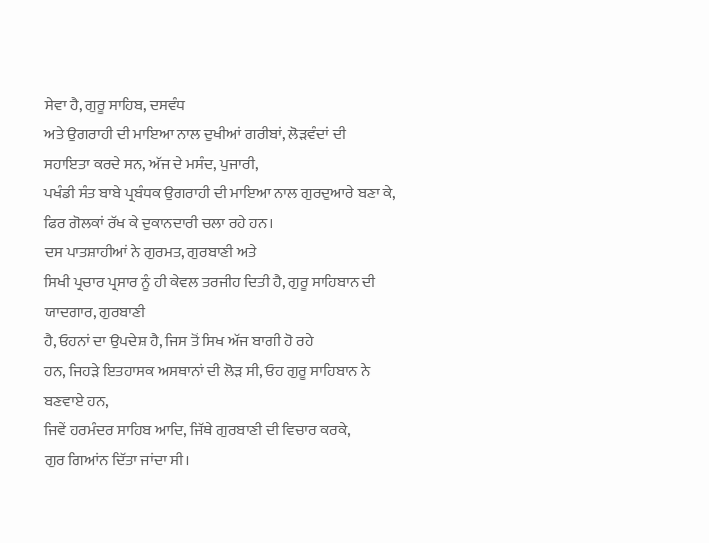ਸੇਵਾ ਹੈ, ਗੁਰੂ ਸਾਹਿਬ, ਦਸਵੰਧ
ਅਤੇ ਉਗਰਾਹੀ ਦੀ ਮਾਇਆ ਨਾਲ ਦੁਖੀਆਂ ਗਰੀਬਾਂ, ਲੋੜਵੰਦਾਂ ਦੀ
ਸਹਾਇਤਾ ਕਰਦੇ ਸਨ, ਅੱਜ ਦੇ ਮਸੰਦ, ਪੁਜਾਰੀ,
ਪਖੰਡੀ ਸੰਤ ਬਾਬੇ ਪ੍ਰਬੰਧਕ ਉਗਰਾਹੀ ਦੀ ਮਾਇਆ ਨਾਲ ਗੁਰਦੁਆਰੇ ਬਣਾ ਕੇ,
ਫਿਰ ਗੋਲਕਾਂ ਰੱਖ ਕੇ ਦੁਕਾਨਦਾਰੀ ਚਲਾ ਰਹੇ ਹਨ।
ਦਸ ਪਾਤਸ਼ਾਹੀਆਂ ਨੇ ਗੁਰਮਤ, ਗੁਰਬਾਣੀ ਅਤੇ
ਸਿਖੀ ਪ੍ਰਚਾਰ ਪ੍ਰਸਾਰ ਨੂੰ ਹੀ ਕੇਵਲ ਤਰਜੀਹ ਦਿਤੀ ਹੈ, ਗੁਰੂ ਸਾਹਿਬਾਨ ਦੀ ਯਾਦਗਾਰ, ਗੁਰਬਾਣੀ
ਹੈ, ਓਹਨਾਂ ਦਾ ਉਪਦੇਸ਼ ਹੈ, ਜਿਸ ਤੋਂ ਸਿਖ ਅੱਜ ਬਾਗੀ ਹੋ ਰਹੇ
ਹਨ, ਜਿਹੜੇ ਇਤਹਾਸਕ ਅਸਥਾਨਾਂ ਦੀ ਲੋੜ ਸੀ, ਓਹ ਗੁਰੂ ਸਾਹਿਬਾਨ ਨੇ ਬਣਵਾਏ ਹਨ,
ਜਿਵੇਂ ਹਰਮੰਦਰ ਸਾਹਿਬ ਆਦਿ, ਜਿੱਥੇ ਗੁਰਬਾਣੀ ਦੀ ਵਿਚਾਰ ਕਰਕੇ,
ਗੁਰ ਗਿਆਂਨ ਦਿੱਤਾ ਜਾਂਦਾ ਸੀ।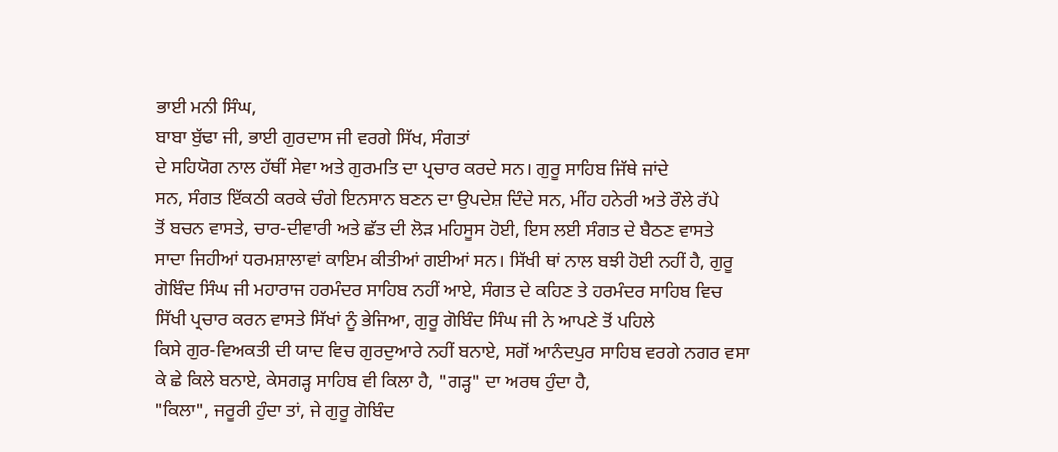ਭਾਈ ਮਨੀ ਸਿੰਘ,
ਬਾਬਾ ਬੁੱਢਾ ਜੀ, ਭਾਈ ਗੁਰਦਾਸ ਜੀ ਵਰਗੇ ਸਿੱਖ, ਸੰਗਤਾਂ
ਦੇ ਸਹਿਯੋਗ ਨਾਲ ਹੱਥੀਂ ਸੇਵਾ ਅਤੇ ਗੁਰਮਤਿ ਦਾ ਪ੍ਰਚਾਰ ਕਰਦੇ ਸਨ। ਗੁਰੂ ਸਾਹਿਬ ਜਿੱਥੇ ਜਾਂਦੇ
ਸਨ, ਸੰਗਤ ਇੱਕਠੀ ਕਰਕੇ ਚੰਗੇ ਇਨਸਾਨ ਬਣਨ ਦਾ ਉਪਦੇਸ਼ ਦਿੰਦੇ ਸਨ, ਮੀਂਹ ਹਨੇਰੀ ਅਤੇ ਰੌਲੇ ਰੱਪੇ
ਤੋਂ ਬਚਨ ਵਾਸਤੇ, ਚਾਰ-ਦੀਵਾਰੀ ਅਤੇ ਛੱਤ ਦੀ ਲੋੜ ਮਹਿਸੂਸ ਹੋਈ, ਇਸ ਲਈ ਸੰਗਤ ਦੇ ਬੈਠਣ ਵਾਸਤੇ
ਸਾਦਾ ਜਿਹੀਆਂ ਧਰਮਸ਼ਾਲਾਵਾਂ ਕਾਇਮ ਕੀਤੀਆਂ ਗਈਆਂ ਸਨ। ਸਿੱਖੀ ਥਾਂ ਨਾਲ ਬਝੀ ਹੋਈ ਨਹੀਂ ਹੈ, ਗੁਰੂ
ਗੋਬਿੰਦ ਸਿੰਘ ਜੀ ਮਹਾਰਾਜ ਹਰਮੰਦਰ ਸਾਹਿਬ ਨਹੀਂ ਆਏ, ਸੰਗਤ ਦੇ ਕਹਿਣ ਤੇ ਹਰਮੰਦਰ ਸਾਹਿਬ ਵਿਚ
ਸਿੱਖੀ ਪ੍ਰਚਾਰ ਕਰਨ ਵਾਸਤੇ ਸਿੱਖਾਂ ਨੂੰ ਭੇਜਿਆ, ਗੁਰੂ ਗੋਬਿੰਦ ਸਿੰਘ ਜੀ ਨੇ ਆਪਣੇ ਤੋਂ ਪਹਿਲੇ
ਕਿਸੇ ਗੁਰ-ਵਿਅਕਤੀ ਦੀ ਯਾਦ ਵਿਚ ਗੁਰਦੁਆਰੇ ਨਹੀਂ ਬਨਾਏ, ਸਗੋਂ ਆਨੰਦਪੁਰ ਸਾਹਿਬ ਵਰਗੇ ਨਗਰ ਵਸਾ
ਕੇ ਛੇ ਕਿਲੇ ਬਨਾਏ, ਕੇਸਗੜ੍ਹ ਸਾਹਿਬ ਵੀ ਕਿਲਾ ਹੈ, "ਗੜ੍ਹ" ਦਾ ਅਰਥ ਹੁੰਦਾ ਹੈ,
"ਕਿਲਾ", ਜਰੂਰੀ ਹੁੰਦਾ ਤਾਂ, ਜੇ ਗੁਰੂ ਗੋਬਿੰਦ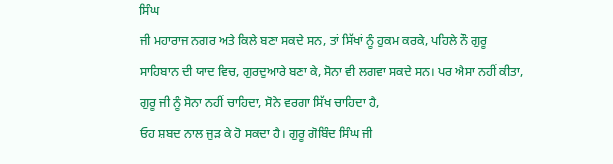ਸਿੰਘ
ਜੀ ਮਹਾਰਾਜ ਨਗਰ ਅਤੇ ਕਿਲੇ ਬਣਾ ਸਕਦੇ ਸਨ, ਤਾਂ ਸਿੱਖਾਂ ਨੂੰ ਹੁਕਮ ਕਰਕੇ, ਪਹਿਲੇ ਨੌ ਗੁਰੂ
ਸਾਹਿਬਾਨ ਦੀ ਯਾਦ ਵਿਚ, ਗੁਰਦੁਆਰੇ ਬਣਾ ਕੇ, ਸੋਨਾ ਵੀ ਲਗਵਾ ਸਕਦੇ ਸਨ। ਪਰ ਐਸਾ ਨਹੀਂ ਕੀਤਾ,
ਗੁਰੂ ਜੀ ਨੂੰ ਸੋਨਾ ਨਹੀਂ ਚਾਹਿਦਾ, ਸੋਨੇ ਵਰਗਾ ਸਿੱਖ ਚਾਹਿਦਾ ਹੈ,
ਓਹ ਸ਼ਬਦ ਨਾਲ ਜੁੜ ਕੇ ਹੋ ਸਕਦਾ ਹੈ। ਗੁਰੂ ਗੋਬਿੰਦ ਸਿੰਘ ਜੀ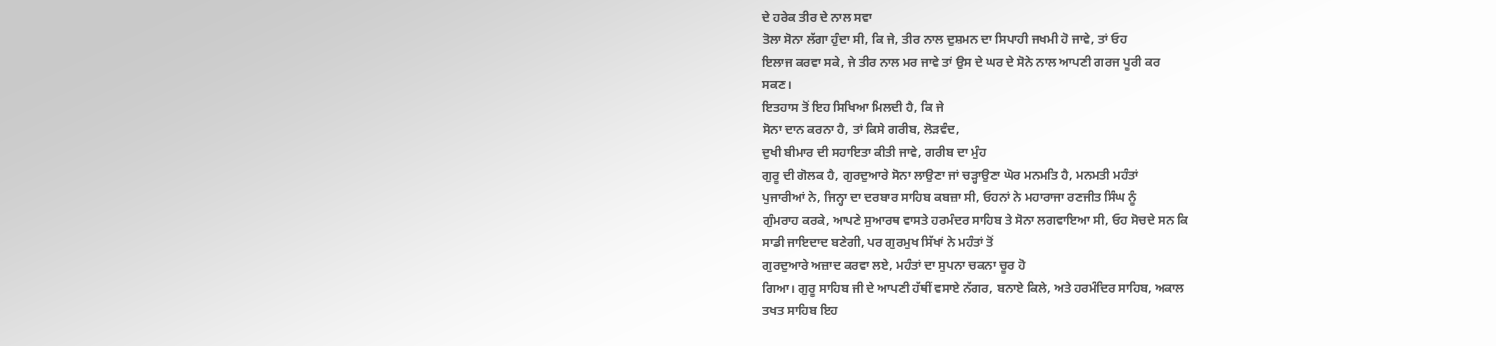ਦੇ ਹਰੇਕ ਤੀਰ ਦੇ ਨਾਲ ਸਵਾ
ਤੋਲਾ ਸੋਨਾ ਲੱਗਾ ਹੁੰਦਾ ਸੀ, ਕਿ ਜੇ, ਤੀਰ ਨਾਲ ਦੁਸ਼ਮਨ ਦਾ ਸਿਪਾਹੀ ਜਖਮੀ ਹੋ ਜਾਵੇ, ਤਾਂ ਓਹ
ਇਲਾਜ ਕਰਵਾ ਸਕੇ, ਜੇ ਤੀਰ ਨਾਲ ਮਰ ਜਾਵੇ ਤਾਂ ਉਸ ਦੇ ਘਰ ਦੇ ਸੋਨੇ ਨਾਲ ਆਪਣੀ ਗਰਜ ਪੂਰੀ ਕਰ
ਸਕਣ।
ਇਤਹਾਸ ਤੋਂ ਇਹ ਸਿਖਿਆ ਮਿਲਦੀ ਹੈ, ਕਿ ਜੇ
ਸੋਨਾ ਦਾਨ ਕਰਨਾ ਹੈ, ਤਾਂ ਕਿਸੇ ਗਰੀਬ, ਲੋੜਵੰਦ,
ਦੁਖੀ ਬੀਮਾਰ ਦੀ ਸਹਾਇਤਾ ਕੀਤੀ ਜਾਵੇ, ਗਰੀਬ ਦਾ ਮੁੰਹ
ਗੁਰੂ ਦੀ ਗੋਲਕ ਹੈ, ਗੁਰਦੁਆਰੇ ਸੋਨਾ ਲਾਉਣਾ ਜਾਂ ਚੜ੍ਹਾਉਣਾ ਘੋਰ ਮਨਮਤਿ ਹੈ, ਮਨਮਤੀ ਮਹੰਤਾਂ
ਪੁਜਾਰੀਆਂ ਨੇ, ਜਿਨ੍ਹਾ ਦਾ ਦਰਬਾਰ ਸਾਹਿਬ ਕਬਜ਼ਾ ਸੀ, ਓਹਨਾਂ ਨੇ ਮਹਾਰਾਜਾ ਰਣਜੀਤ ਸਿੰਘ ਨੂੰ
ਗੁੰਮਰਾਹ ਕਰਕੇ, ਆਪਣੇ ਸੁਆਰਥ ਵਾਸਤੇ ਹਰਮੰਦਰ ਸਾਹਿਬ ਤੇ ਸੋਨਾ ਲਗਵਾਇਆ ਸੀ, ਓਹ ਸੋਚਦੇ ਸਨ ਕਿ
ਸਾਡੀ ਜਾਇਦਾਦ ਬਣੇਗੀ, ਪਰ ਗੁਰਮੁਖ ਸਿੱਖਾਂ ਨੇ ਮਹੰਤਾਂ ਤੋਂ
ਗੁਰਦੁਆਰੇ ਅਜ਼ਾਦ ਕਰਵਾ ਲਏ, ਮਹੰਤਾਂ ਦਾ ਸੁਪਨਾ ਚਕਨਾ ਚੂਰ ਹੋ
ਗਿਆ। ਗੁਰੂ ਸਾਹਿਬ ਜੀ ਦੇ ਆਪਣੀ ਹੱਥੀਂ ਵਸਾਏ ਨੱਗਰ, ਬਨਾਏ ਕਿਲੇ, ਅਤੇ ਹਰਮੰਦਿਰ ਸਾਹਿਬ, ਅਕਾਲ
ਤਖਤ ਸਾਹਿਬ ਇਹ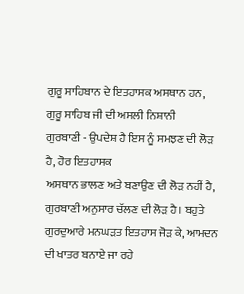ਗੁਰੂ ਸਾਹਿਬਾਨ ਦੇ ਇਤਹਾਸਕ ਅਸਥਾਨ ਹਨ, ਗੁਰੂ ਸਾਹਿਬ ਜੀ ਦੀ ਅਸਲੀ ਨਿਸ਼ਾਨੀ
ਗੁਰਬਾਣੀ - ਉਪਦੇਸ਼ ਹੈ ਇਸ ਨੂੰ ਸਮਝਣ ਦੀ ਲੋੜ ਹੈ, ਹੋਰ ਇਤਹਾਸਕ
ਅਸਥਾਨ ਭਾਲਣ ਅਤੇ ਬਣਾਉਣ ਦੀ ਲੋੜ ਨਹੀਂ ਹੈ, ਗੁਰਬਾਣੀ ਅਨੁਸਾਰ ਚੱਲਣ ਦੀ ਲੋੜ ਹੈ। ਬਹੁਤੇ
ਗੁਰਦੁਆਰੇ ਮਨਘੜਤ ਇਤਹਾਸ ਜੋੜ ਕੇ, ਆਮਦਨ ਦੀ ਖਾਤਰ ਬਨਾਏ ਜਾ ਰਹੇ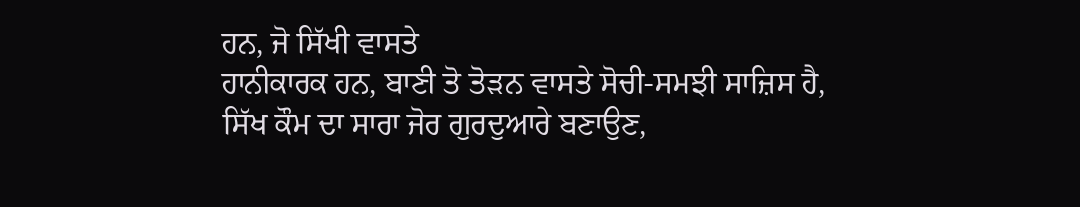ਹਨ, ਜੋ ਸਿੱਖੀ ਵਾਸਤੇ
ਹਾਨੀਕਾਰਕ ਹਨ, ਬਾਣੀ ਤੋ ਤੋੜਨ ਵਾਸਤੇ ਸੋਚੀ-ਸਮਝੀ ਸਾਜ਼ਿਸ ਹੈ,
ਸਿੱਖ ਕੌਮ ਦਾ ਸਾਰਾ ਜੋਰ ਗੁਰਦੁਆਰੇ ਬਣਾਉਣ,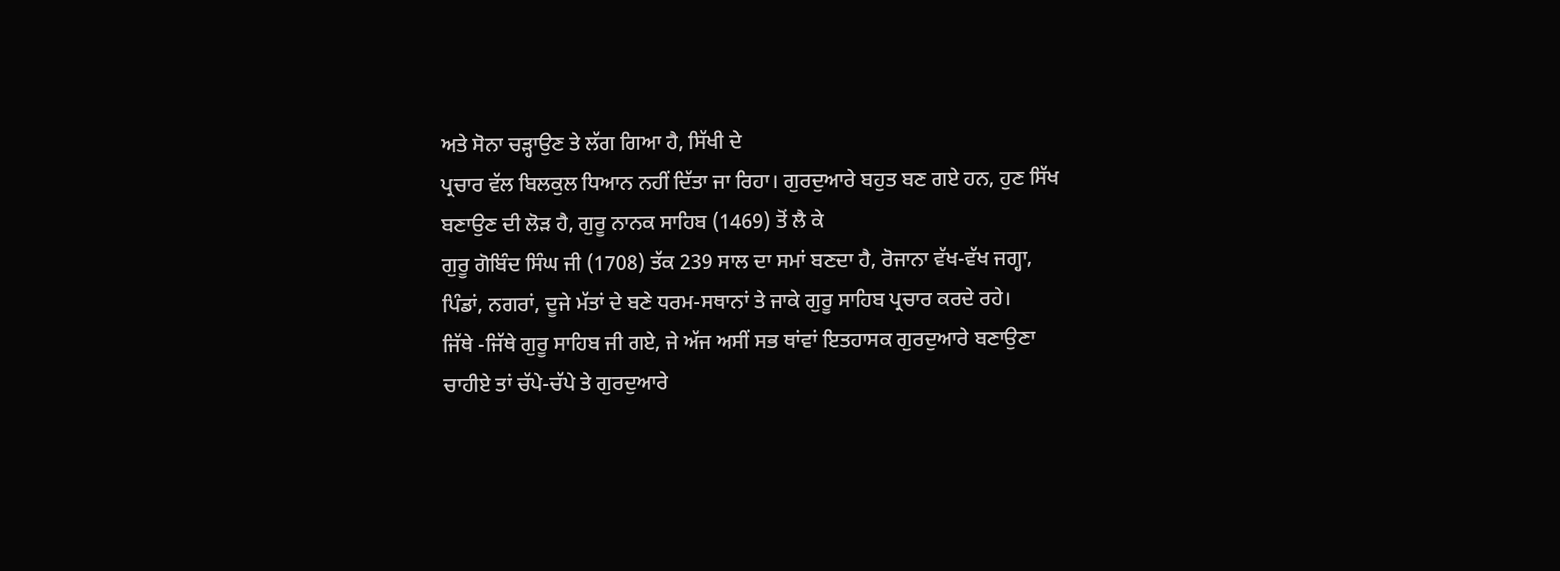ਅਤੇ ਸੋਨਾ ਚੜ੍ਹਾਉਣ ਤੇ ਲੱਗ ਗਿਆ ਹੈ, ਸਿੱਖੀ ਦੇ
ਪ੍ਰਚਾਰ ਵੱਲ ਬਿਲਕੁਲ ਧਿਆਨ ਨਹੀਂ ਦਿੱਤਾ ਜਾ ਰਿਹਾ। ਗੁਰਦੁਆਰੇ ਬਹੁਤ ਬਣ ਗਏ ਹਨ, ਹੁਣ ਸਿੱਖ
ਬਣਾਉਣ ਦੀ ਲੋੜ ਹੈ, ਗੁਰੂ ਨਾਨਕ ਸਾਹਿਬ (1469) ਤੋਂ ਲੈ ਕੇ
ਗੁਰੂ ਗੋਬਿੰਦ ਸਿੰਘ ਜੀ (1708) ਤੱਕ 239 ਸਾਲ ਦਾ ਸਮਾਂ ਬਣਦਾ ਹੈ, ਰੋਜਾਨਾ ਵੱਖ-ਵੱਖ ਜਗ੍ਹਾ,
ਪਿੰਡਾਂ, ਨਗਰਾਂ, ਦੂਜੇ ਮੱਤਾਂ ਦੇ ਬਣੇ ਧਰਮ-ਸਥਾਨਾਂ ਤੇ ਜਾਕੇ ਗੁਰੂ ਸਾਹਿਬ ਪ੍ਰਚਾਰ ਕਰਦੇ ਰਹੇ।
ਜਿੱਥੇ -ਜਿੱਥੇ ਗੁਰੂ ਸਾਹਿਬ ਜੀ ਗਏ, ਜੇ ਅੱਜ ਅਸੀਂ ਸਭ ਥਾਂਵਾਂ ਇਤਹਾਸਕ ਗੁਰਦੁਆਰੇ ਬਣਾਉਣਾ
ਚਾਹੀਏ ਤਾਂ ਚੱਪੇ-ਚੱਪੇ ਤੇ ਗੁਰਦੁਆਰੇ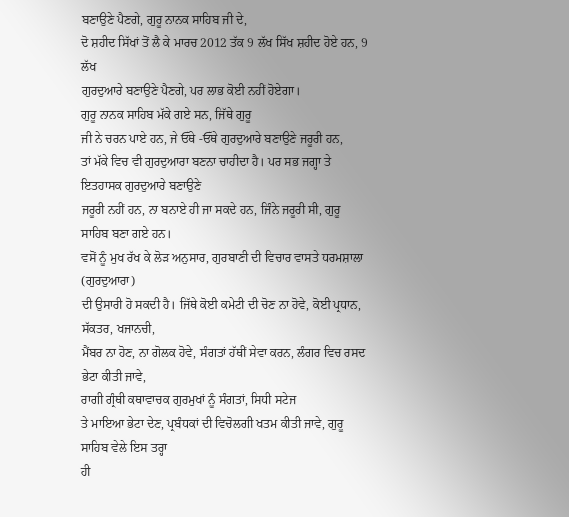ਬਣਾਉਣੇ ਪੈਣਗੇ, ਗੁਰੂ ਨਾਨਕ ਸਾਹਿਬ ਜੀ ਦੇ,
ਦੋ ਸ਼ਹੀਦ ਸਿੱਖਾਂ ਤੋਂ ਲੈ ਕੇ ਮਾਰਚ 2012 ਤੱਕ 9 ਲੱਖ ਸਿੱਖ ਸ਼ਹੀਦ ਹੋਏ ਹਨ, 9 ਲੱਖ
ਗੁਰਦੁਆਰੇ ਬਣਾਉਣੇ ਪੈਣਗੇ, ਪਰ ਲਾਭ ਕੋਈ ਨਹੀਂ ਹੋਏਗਾ।
ਗੁਰੂ ਨਾਨਕ ਸਾਹਿਬ ਮੱਕੇ ਗਏ ਸਨ, ਜਿੱਥੇ ਗੁਰੂ
ਜੀ ਨੇ ਚਰਨ ਪਾਏ ਹਨ, ਜੇ ਓੱਥੇ -ਓੱਥੇ ਗੁਰਦੁਆਰੇ ਬਣਾਉਣੇ ਜਰੂਰੀ ਹਨ,
ਤਾਂ ਮੱਕੇ ਵਿਚ ਵੀ ਗੁਰਦੁਆਰਾ ਬਣਨਾ ਚਾਹੀਦਾ ਹੈ। ਪਰ ਸਭ ਜਗ੍ਹਾ ਤੇ ਇਤਹਾਸਕ ਗੁਰਦੁਆਰੇ ਬਣਾਉਣੇ
ਜਰੂਰੀ ਨਹੀਂ ਹਨ, ਨਾ ਬਨਾਏ ਹੀ ਜਾ ਸਕਦੇ ਹਨ, ਜਿੰਨੇ ਜਰੂਰੀ ਸੀ, ਗੁਰੂ ਸਾਹਿਬ ਬਣਾ ਗਏ ਹਨ।
ਵਸੋਂ ਨੂੰ ਮੁਖ ਰੱਖ ਕੇ ਲੋੜ ਅਨੁਸਾਰ, ਗੁਰਬਾਣੀ ਦੀ ਵਿਚਾਰ ਵਾਸਤੇ ਧਰਮਸ਼ਾਲਾ (ਗੁਰਦੁਆਰਾ)
ਦੀ ਉਸਾਰੀ ਹੋ ਸਕਦੀ ਹੈ। ਜਿੱਥੇ ਕੋਈ ਕਮੇਟੀ ਦੀ ਚੋਣ ਨਾ ਹੋਵੇ, ਕੋਈ ਪ੍ਰਧਾਨ,
ਸੱਕਤਰ, ਖਜਾਨਚੀ,
ਮੈਂਬਰ ਨਾ ਹੋਣ, ਨਾ ਗੋਲਕ ਹੋਵੇ, ਸੰਗਤਾਂ ਹੱਥੀਂ ਸੇਵਾ ਕਰਨ, ਲੰਗਰ ਵਿਚ ਰਸਦ ਭੇਟਾ ਕੀਤੀ ਜਾਵੇ,
ਰਾਗੀ ਗ੍ਰੰਥੀ ਕਥਾਵਾਚਕ ਗੁਰਮੁਖਾਂ ਨੂੰ ਸੰਗਤਾਂ, ਸਿਧੀ ਸਟੇਜ
ਤੇ ਮਾਇਆ ਭੇਟਾ ਦੇਣ, ਪ੍ਰਬੰਧਕਾਂ ਦੀ ਵਿਚੋਲਗੀ ਖਤਮ ਕੀਤੀ ਜਾਵੇ, ਗੁਰੂ ਸਾਹਿਬ ਵੇਲੇ ਇਸ ਤਰ੍ਹਾ
ਹੀ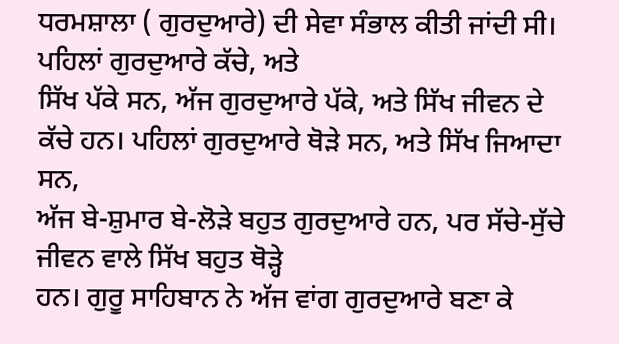ਧਰਮਸ਼ਾਲਾ ( ਗੁਰਦੁਆਰੇ) ਦੀ ਸੇਵਾ ਸੰਭਾਲ ਕੀਤੀ ਜਾਂਦੀ ਸੀ। ਪਹਿਲਾਂ ਗੁਰਦੁਆਰੇ ਕੱਚੇ, ਅਤੇ
ਸਿੱਖ ਪੱਕੇ ਸਨ, ਅੱਜ ਗੁਰਦੁਆਰੇ ਪੱਕੇ, ਅਤੇ ਸਿੱਖ ਜੀਵਨ ਦੇ
ਕੱਚੇ ਹਨ। ਪਹਿਲਾਂ ਗੁਰਦੁਆਰੇ ਥੋੜੇ ਸਨ, ਅਤੇ ਸਿੱਖ ਜਿਆਦਾ ਸਨ,
ਅੱਜ ਬੇ-ਸ਼ੁਮਾਰ ਬੇ-ਲੋੜੇ ਬਹੁਤ ਗੁਰਦੁਆਰੇ ਹਨ, ਪਰ ਸੱਚੇ-ਸੁੱਚੇ ਜੀਵਨ ਵਾਲੇ ਸਿੱਖ ਬਹੁਤ ਥੋੜ੍ਹੇ
ਹਨ। ਗੁਰੂ ਸਾਹਿਬਾਨ ਨੇ ਅੱਜ ਵਾਂਗ ਗੁਰਦੁਆਰੇ ਬਣਾ ਕੇ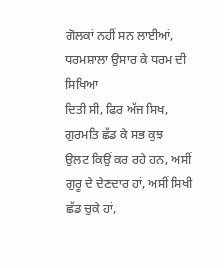ਗੋਲਕਾਂ ਨਹੀਂ ਸਨ ਲਾਈਆਂ, ਧਰਮਸ਼ਾਲਾ ਉਸਾਰ ਕੇ ਧਰਮ ਦੀ ਸਿਖਿਆ
ਦਿਤੀ ਸੀ, ਫਿਰ ਅੱਜ ਸਿਖ, ਗੁਰਮਤਿ ਛੱਡ ਕੇ ਸਭ ਕੁਝ
ਉਲਟ ਕਿਉਂ ਕਰ ਰਹੇ ਹਨ, ਅਸੀਂ
ਗੁਰੂ ਦੇ ਦੇਣਦਾਰ ਹਾਂ, ਅਸੀਂ ਸਿਖੀ ਛੱਡ ਚੁਕੇ ਹਾਂ,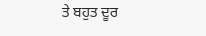ਤੇ ਬਹੁਤ ਦੂਰ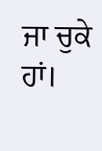ਜਾ ਚੁਕੇ ਹਾਂ।